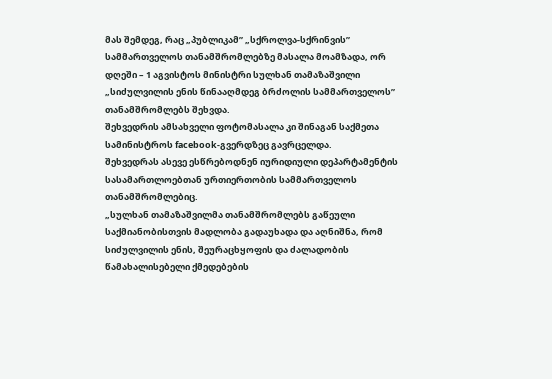მას შემდეგ, რაც „პუბლიკამ” „სქროლვა-სქრინვის” სამმართველოს თანამშრომლებზე მასალა მოამზადა, ორ დღეში – 1 აგვისტოს მინისტრი სულხან თამაზაშვილი „სიძულვილის ენის წინააღმდეგ ბრძოლის სამმართველოს” თანამშრომლებს შეხვდა.
შეხვედრის ამსახველი ფოტომასალა კი შინაგან საქმეთა სამინისტროს facebook-გვერდზეც გავრცელდა.
შეხვედრას ასევე ესწრებოდნენ იურიდიული დეპარტამენტის სასამართლოებთან ურთიერთობის სამმართველოს თანამშრომლებიც.
„სულხან თამაზაშვილმა თანამშრომლებს გაწეული საქმიანობისთვის მადლობა გადაუხადა და აღნიშნა, რომ სიძულვილის ენის, შეურაცხყოფის და ძალადობის წამახალისებელი ქმედებების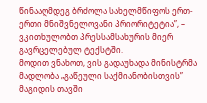წინააღმდეგ ბრძოლა სახელმწიფოს ერთ-ერთი მნიშვნელოვანი პრიორიტეტია”, – ვკითხულობთ პრესსამსახურის მიერ გავრცელებულ ტექსტში.
მოდით ვნახოთ, ვის გადაუხადა მინისტრმა მადლობა „გაწეული საქმიანობისთვის”
მაგიდის თავში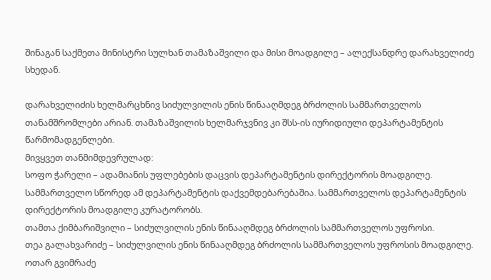შინაგან საქმეთა მინისტრი სულხან თამაზაშვილი და მისი მოადგილე – ალექსანდრე დარახველიძე სხედან.

დარახველიძის ხელმარცხნივ სიძულვილის ენის წინააღმდეგ ბრძოლის სამმართველოს თანამშრომლები არიან. თამაზაშვილის ხელმარჯვნივ კი შსს-ის იურიდიული დეპარტამენტის წარმომადგენლები.
მივყვეთ თანმიმდევრულად:
სოფო ჭარელი – ადამიანის უფლებების დაცვის დეპარტამენტის დირექტორის მოადგილე. სამმართველო სწორედ ამ დეპარტამენტის დაქვემდებარებაშია. სამმართველოს დეპარტამენტის დირექტორის მოადგილე კურატორობს.
თამთა ქიმბარიშვილი – სიძულვილის ენის წინააღმდეგ ბრძოლის სამმართველოს უფროსი.
თეა გალახვარიძე – სიძულვილის ენის წინააღმდეგ ბრძოლის სამმართველოს უფროსის მოადგილე.
ოთარ გვიმრაძე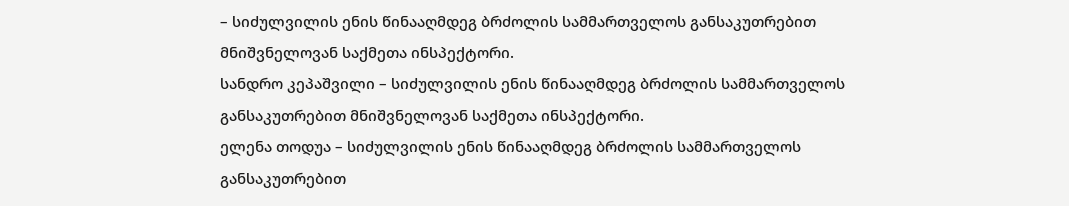– სიძულვილის ენის წინააღმდეგ ბრძოლის სამმართველოს განსაკუთრებით მნიშვნელოვან საქმეთა ინსპექტორი.
სანდრო კეპაშვილი – სიძულვილის ენის წინააღმდეგ ბრძოლის სამმართველოს განსაკუთრებით მნიშვნელოვან საქმეთა ინსპექტორი.
ელენა თოდუა – სიძულვილის ენის წინააღმდეგ ბრძოლის სამმართველოს განსაკუთრებით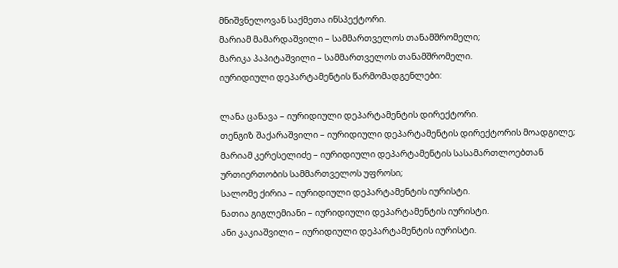მნიშვნელოვან საქმეთა ინსპექტორი.
მარიამ მამარდაშვილი – სამმართველოს თანამშრომელი;
მარიკა პაპიტაშვილი – სამმართველოს თანამშრომელი.
იურიდიული დეპარტამენტის წარმომადგენლები:

ლანა ცანავა – იურიდიული დეპარტამენტის დირექტორი.
თენგიზ შაქარაშვილი – იურიდიული დეპარტამენტის დირექტორის მოადგილე;
მარიამ კერესელიძე – იურიდიული დეპარტამენტის სასამართლოებთან ურთიერთობის სამმართველოს უფროსი;
სალომე ქირია – იურიდიული დეპარტამენტის იურისტი.
ნათია გიგლემიანი – იურიდიული დეპარტამენტის იურისტი.
ანი კაკიაშვილი – იურიდიული დეპარტამენტის იურისტი.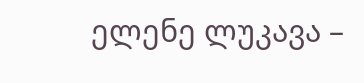ელენე ლუკავა –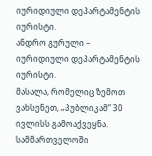იურიდიული დეპარტამენტის იურისტი.
ანდრო გურული – იურიდიული დეპარტამენტის იურისტი.
მასალა, რომელიც ზემოთ ვახსენეთ, „პუბლიკამ” 30 ივლისს გამოაქვეყნა. სამმართველოში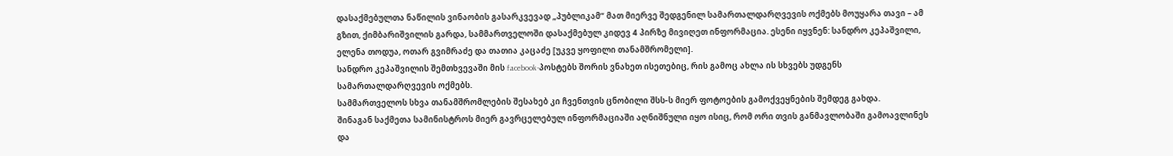დასაქმებულთა ნაწილის ვინაობის გასარკვევად „პუბლიკამ“ მათ მიერვე შედგენილ სამართალდარღვევის ოქმებს მოუყარა თავი – ამ გზით, ქიმბარიშვილის გარდა, სამმართველოში დასაქმებულ კიდევ 4 პირზე მივიღეთ ინფორმაცია. ესენი იყვნენ: სანდრო კეპაშვილი, ელენა თოდუა, ოთარ გვიმრაძე და თათია კაცაძე [უკვე ყოფილი თანამშრომელი].
სანდრო კეპაშვილის შემთხვევაში მის facebook-პოსტებს შორის ვნახეთ ისეთებიც, რის გამოც ახლა ის სხვებს უდგენს სამართალდარღვევის ოქმებს.
სამმართველოს სხვა თანამშრომლების შესახებ კი ჩვენთვის ცნობილი შსს-ს მიერ ფოტოების გამოქვეყნების შემდეგ გახდა.
შინაგან საქმეთა სამინისტროს მიერ გავრცელებულ ინფორმაციაში აღნიშნული იყო ისიც, რომ ორი თვის განმავლობაში გამოავლინეს და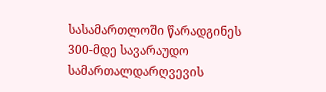სასამართლოში წარადგინეს 300-მდე სავარაუდო სამართალდარღვევის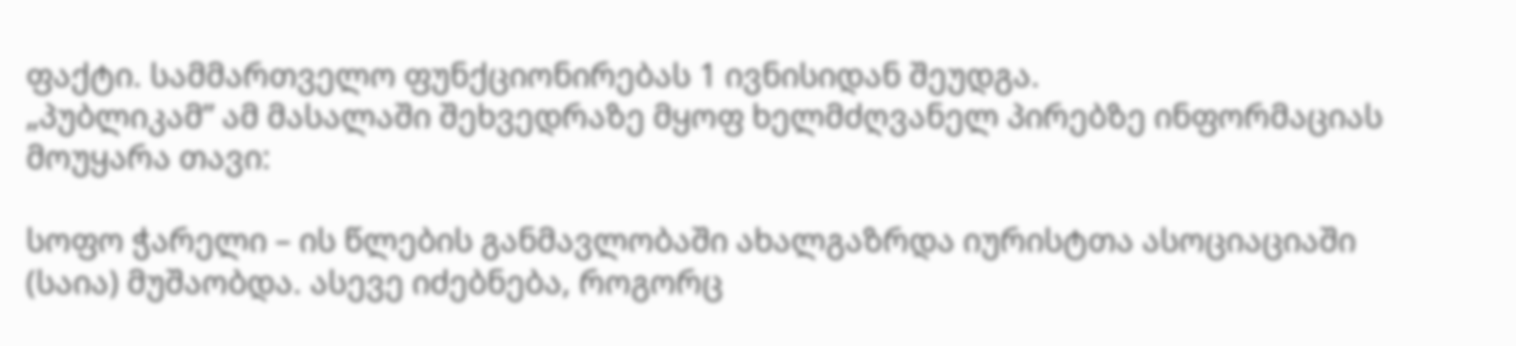ფაქტი. სამმართველო ფუნქციონირებას 1 ივნისიდან შეუდგა.
„პუბლიკამ” ამ მასალაში შეხვედრაზე მყოფ ხელმძღვანელ პირებზე ინფორმაციას მოუყარა თავი:

სოფო ჭარელი – ის წლების განმავლობაში ახალგაზრდა იურისტთა ასოციაციაში (საია) მუშაობდა. ასევე იძებნება, როგორც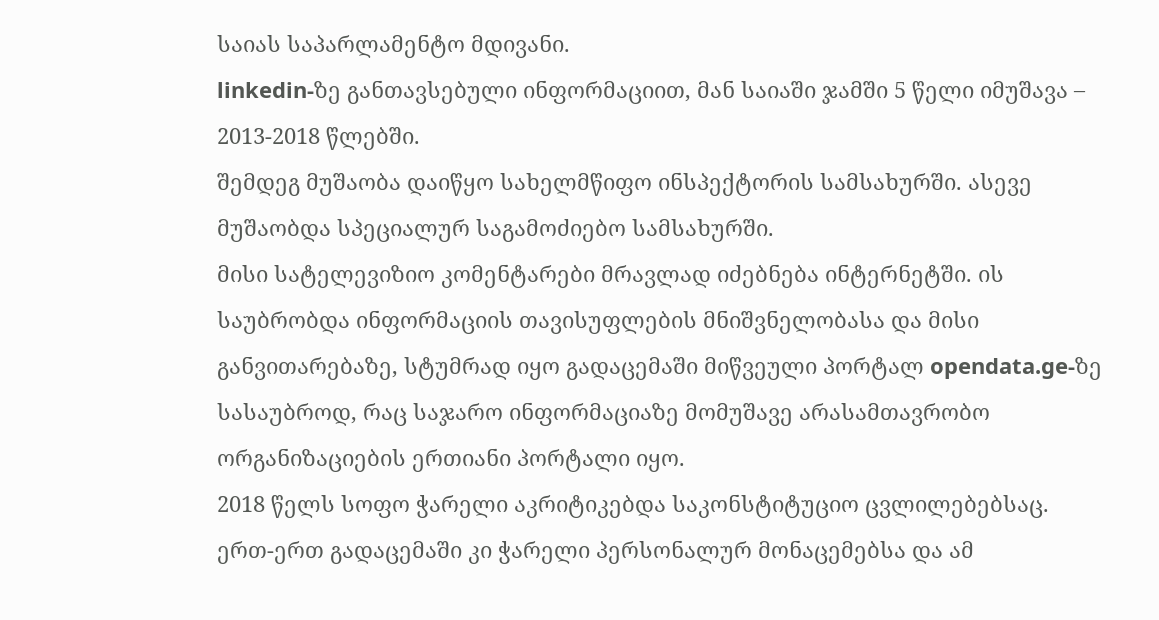საიას საპარლამენტო მდივანი.
linkedin-ზე განთავსებული ინფორმაციით, მან საიაში ჯამში 5 წელი იმუშავა – 2013-2018 წლებში.
შემდეგ მუშაობა დაიწყო სახელმწიფო ინსპექტორის სამსახურში. ასევე მუშაობდა სპეციალურ საგამოძიებო სამსახურში.
მისი სატელევიზიო კომენტარები მრავლად იძებნება ინტერნეტში. ის საუბრობდა ინფორმაციის თავისუფლების მნიშვნელობასა და მისი განვითარებაზე, სტუმრად იყო გადაცემაში მიწვეული პორტალ opendata.ge-ზე სასაუბროდ, რაც საჯარო ინფორმაციაზე მომუშავე არასამთავრობო ორგანიზაციების ერთიანი პორტალი იყო.
2018 წელს სოფო ჭარელი აკრიტიკებდა საკონსტიტუციო ცვლილებებსაც.
ერთ-ერთ გადაცემაში კი ჭარელი პერსონალურ მონაცემებსა და ამ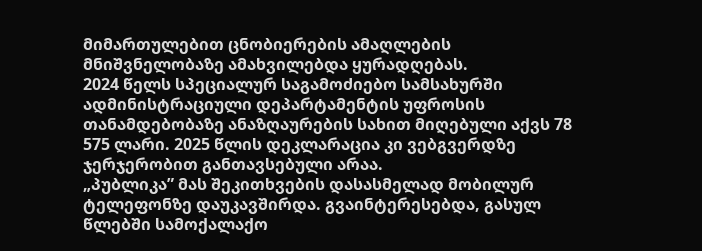მიმართულებით ცნობიერების ამაღლების მნიშვნელობაზე ამახვილებდა ყურადღებას.
2024 წელს სპეციალურ საგამოძიებო სამსახურში ადმინისტრაციული დეპარტამენტის უფროსის თანამდებობაზე ანაზღაურების სახით მიღებული აქვს 78 575 ლარი. 2025 წლის დეკლარაცია კი ვებგვერდზე ჯერჯერობით განთავსებული არაა.
„პუბლიკა” მას შეკითხვების დასასმელად მობილურ ტელეფონზე დაუკავშირდა. გვაინტერესებდა, გასულ წლებში სამოქალაქო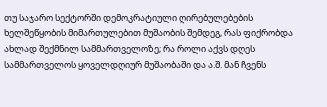თუ საჯარო სექტორში დემოკრატიული ღირებულებების ხელშეწყობის მიმართულებით მუშაობის შემდეგ, რას ფიქრობდა ახლად შექმნილ სამმართველოზე; რა როლი აქვს დღეს სამმართველოს ყოველდღიურ მუშაობაში და ა.შ. მან ჩვენს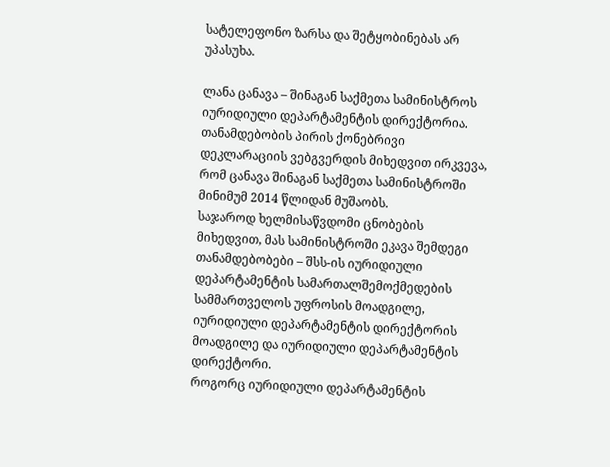სატელეფონო ზარსა და შეტყობინებას არ უპასუხა.

ლანა ცანავა – შინაგან საქმეთა სამინისტროს იურიდიული დეპარტამენტის დირექტორია.
თანამდებობის პირის ქონებრივი დეკლარაციის ვებგვერდის მიხედვით ირკვევა, რომ ცანავა შინაგან საქმეთა სამინისტროში მინიმუმ 2014 წლიდან მუშაობს.
საჯაროდ ხელმისაწვდომი ცნობების მიხედვით, მას სამინისტროში ეკავა შემდეგი თანამდებობები – შსს-ის იურიდიული დეპარტამენტის სამართალშემოქმედების სამმართველოს უფროსის მოადგილე, იურიდიული დეპარტამენტის დირექტორის მოადგილე და იურიდიული დეპარტამენტის დირექტორი.
როგორც იურიდიული დეპარტამენტის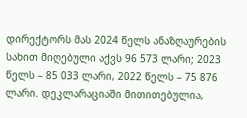დირექტორს მას 2024 წელს ანაზღაურების სახით მიღებული აქვს 96 573 ლარი; 2023 წელს – 85 033 ლარი, 2022 წელს – 75 876 ლარი. დეკლარაციაში მითითებულია,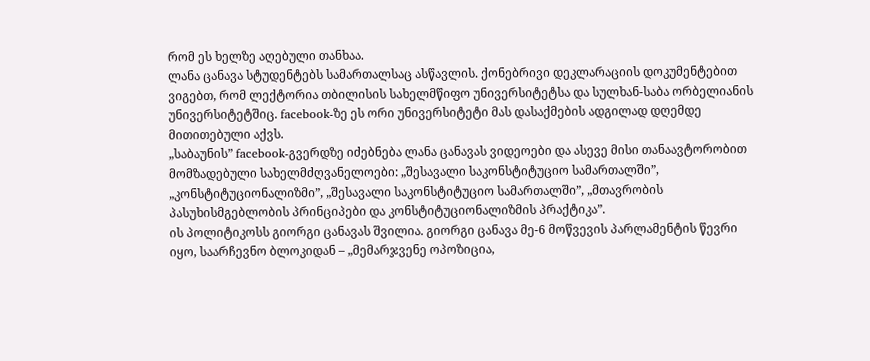რომ ეს ხელზე აღებული თანხაა.
ლანა ცანავა სტუდენტებს სამართალსაც ასწავლის. ქონებრივი დეკლარაციის დოკუმენტებით ვიგებთ, რომ ლექტორია თბილისის სახელმწიფო უნივერსიტეტსა და სულხან-საბა ორბელიანის უნივერსიტეტშიც. facebook-ზე ეს ორი უნივერსიტეტი მას დასაქმების ადგილად დღემდე მითითებული აქვს.
„საბაუნის” facebook-გვერდზე იძებნება ლანა ცანავას ვიდეოები და ასევე მისი თანაავტორობით მომზადებული სახელმძღვანელოები: „შესავალი საკონსტიტუციო სამართალში”, „კონსტიტუციონალიზმი”, „შესავალი საკონსტიტუციო სამართალში”, „მთავრობის პასუხისმგებლობის პრინციპები და კონსტიტუციონალიზმის პრაქტიკა”.
ის პოლიტიკოსს გიორგი ცანავას შვილია. გიორგი ცანავა მე-6 მოწვევის პარლამენტის წევრი იყო, საარჩევნო ბლოკიდან – „მემარჯვენე ოპოზიცია,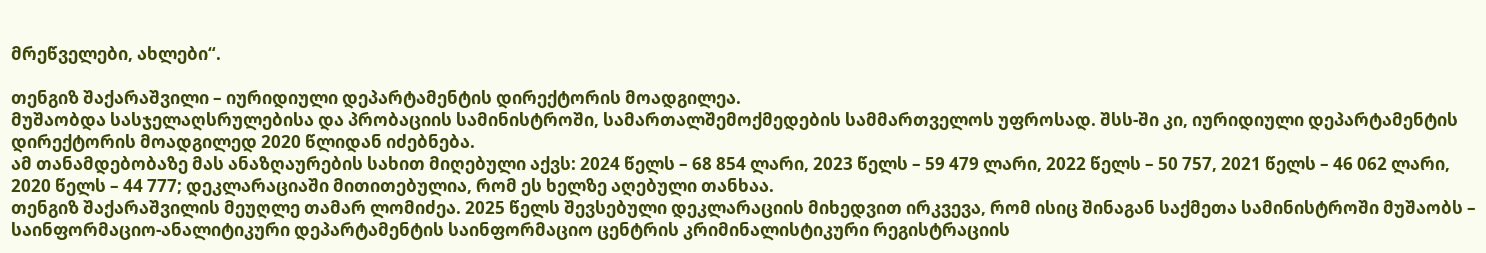მრეწველები, ახლები“.

თენგიზ შაქარაშვილი – იურიდიული დეპარტამენტის დირექტორის მოადგილეა.
მუშაობდა სასჯელაღსრულებისა და პრობაციის სამინისტროში, სამართალშემოქმედების სამმართველოს უფროსად. შსს-ში კი, იურიდიული დეპარტამენტის დირექტორის მოადგილედ 2020 წლიდან იძებნება.
ამ თანამდებობაზე მას ანაზღაურების სახით მიღებული აქვს: 2024 წელს – 68 854 ლარი, 2023 წელს – 59 479 ლარი, 2022 წელს – 50 757, 2021 წელს – 46 062 ლარი, 2020 წელს – 44 777; დეკლარაციაში მითითებულია, რომ ეს ხელზე აღებული თანხაა.
თენგიზ შაქარაშვილის მეუღლე თამარ ლომიძეა. 2025 წელს შევსებული დეკლარაციის მიხედვით ირკვევა, რომ ისიც შინაგან საქმეთა სამინისტროში მუშაობს – საინფორმაციო-ანალიტიკური დეპარტამენტის საინფორმაციო ცენტრის კრიმინალისტიკური რეგისტრაციის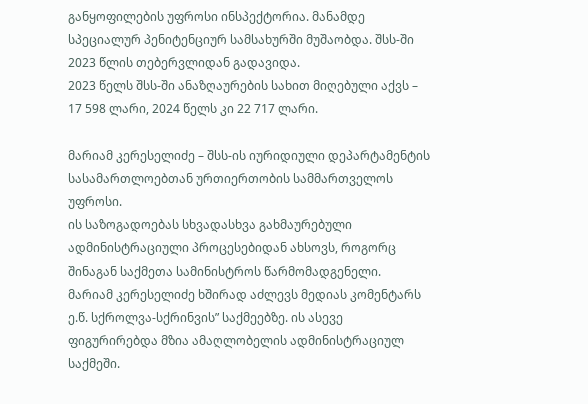განყოფილების უფროსი ინსპექტორია. მანამდე სპეციალურ პენიტენციურ სამსახურში მუშაობდა. შსს-ში 2023 წლის თებერვლიდან გადავიდა.
2023 წელს შსს-ში ანაზღაურების სახით მიღებული აქვს – 17 598 ლარი, 2024 წელს კი 22 717 ლარი.

მარიამ კერესელიძე – შსს-ის იურიდიული დეპარტამენტის სასამართლოებთან ურთიერთობის სამმართველოს უფროსი.
ის საზოგადოებას სხვადასხვა გახმაურებული ადმინისტრაციული პროცესებიდან ახსოვს, როგორც შინაგან საქმეთა სამინისტროს წარმომადგენელი.
მარიამ კერესელიძე ხშირად აძლევს მედიას კომენტარს ე.წ. სქროლვა-სქრინვის” საქმეებზე. ის ასევე ფიგურირებდა მზია ამაღლობელის ადმინისტრაციულ საქმეში.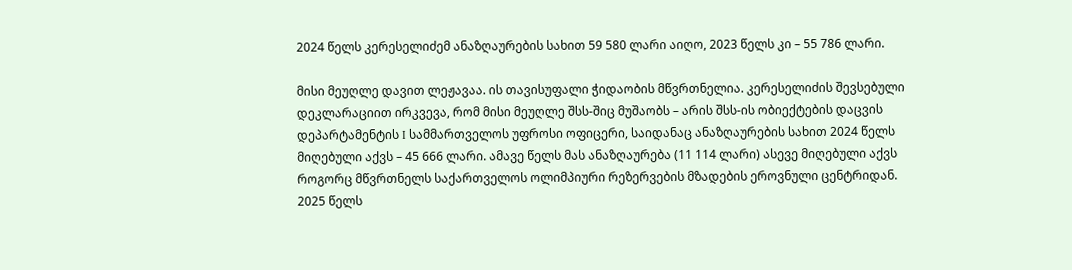2024 წელს კერესელიძემ ანაზღაურების სახით 59 580 ლარი აიღო, 2023 წელს კი – 55 786 ლარი.

მისი მეუღლე დავით ლეჟავაა. ის თავისუფალი ჭიდაობის მწვრთნელია. კერესელიძის შევსებული დეკლარაციით ირკვევა, რომ მისი მეუღლე შსს-შიც მუშაობს – არის შსს-ის ობიექტების დაცვის დეპარტამენტის I სამმართველოს უფროსი ოფიცერი, საიდანაც ანაზღაურების სახით 2024 წელს მიღებული აქვს – 45 666 ლარი. ამავე წელს მას ანაზღაურება (11 114 ლარი) ასევე მიღებული აქვს როგორც მწვრთნელს საქართველოს ოლიმპიური რეზერვების მზადების ეროვნული ცენტრიდან.
2025 წელს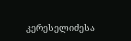კერესელიძესა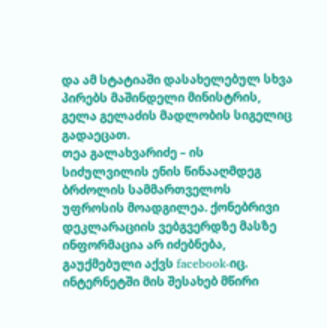და ამ სტატიაში დასახელებულ სხვა პირებს მაშინდელი მინისტრის, გელა გელაძის მადლობის სიგელიც გადაეცათ.
თეა გალახვარიძე – ის სიძულვილის ენის წინააღმდეგ ბრძოლის სამმართველოს უფროსის მოადგილეა. ქონებრივი დეკლარაციის ვებგვერდზე მასზე ინფორმაცია არ იძებნება, გაუქმებული აქვს facebook-იც.
ინტერნეტში მის შესახებ მწირი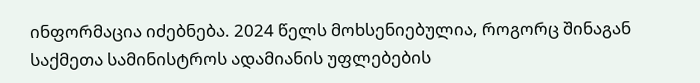ინფორმაცია იძებნება. 2024 წელს მოხსენიებულია, როგორც შინაგან საქმეთა სამინისტროს ადამიანის უფლებების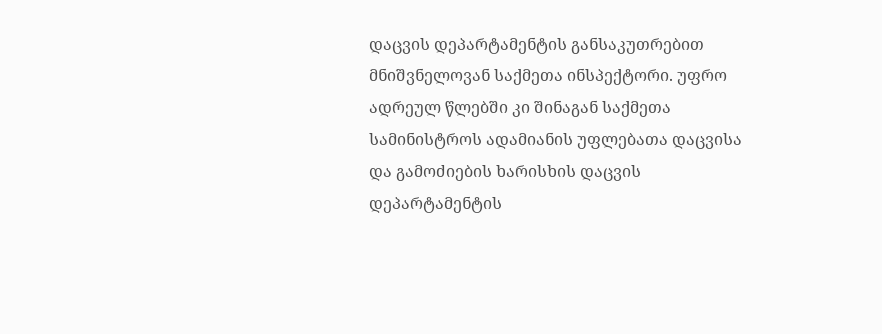დაცვის დეპარტამენტის განსაკუთრებით მნიშვნელოვან საქმეთა ინსპექტორი. უფრო ადრეულ წლებში კი შინაგან საქმეთა სამინისტროს ადამიანის უფლებათა დაცვისა და გამოძიების ხარისხის დაცვის დეპარტამენტის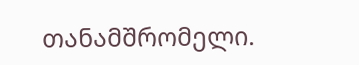თანამშრომელი.